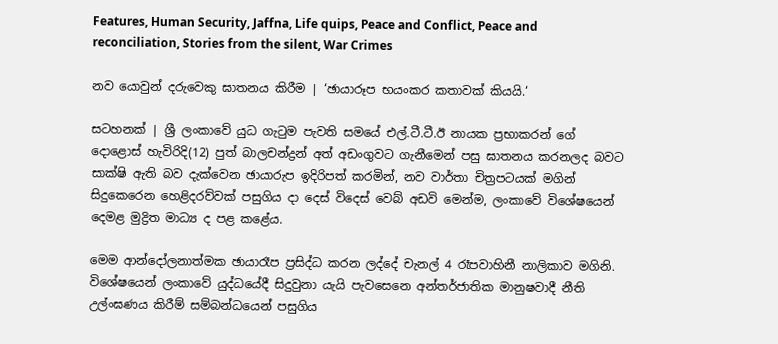Features, Human Security, Jaffna, Life quips, Peace and Conflict, Peace and reconciliation, Stories from the silent, War Crimes

නව යොවුන් දරුවෙකු ඝාතනය කිරීම | ‘ඡායාරූප භයංකර කතාවක් කියයි.‘

සටහනක් | ශ්‍රී ලංකාවේ යුධ ගැටුම පැවති සමයේ එල්.ටී.ටී.ඊ නායක ප්‍රභාකරන් ගේ දොළොස් හැවිරිදි(12) පුත් බාලචන්ද්‍රන් අත් අඩංගුවට ගැනීමෙන් පසු ඝාතනය කරනලද බවට සාක්ෂි ඇති බව දැක්වෙන ඡායාරුප ඉදිරිපත් කරමින්, නව වාර්තා චිත්‍රපටයක් මගින් සිදුකෙරෙන හෙළිදරව්වක් පසුගිය දා දෙස් විදෙස් වෙබ් අඩවි මෙන්ම, ලංකාවේ විශේෂයෙන් දෙමළ මුද්‍රිත මාධ්‍ය ද පළ කළේය.

මෙම ආන්දෝලනාත්මක ඡායාරෑප ප්‍රසිද්ධ කරන ලද්දේ චැනල් 4 රෑපවාහිනී නාලිකාව මගිනි. විශේෂයෙන් ලංකාවේ යුද්ධයේදී සිදුවුනා යැයි පැවසෙනෙ අන්තර්ජාතික මානුෂවාදී නීති උල්ංඝණය කිරීම් සම්බන්ධයෙන් පසුගිය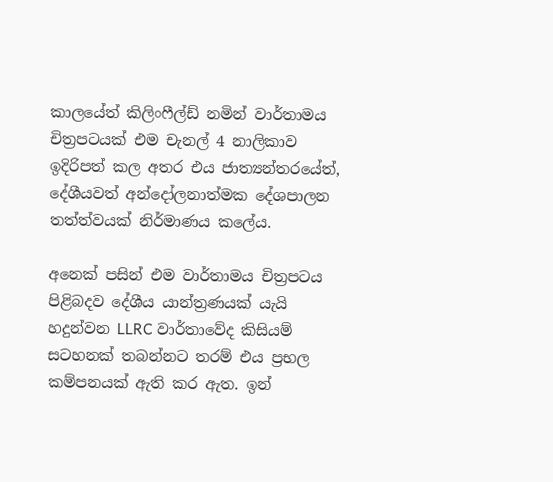කාලයේත් කිලිංෆීල්ඩ් නමින් වාර්තාමය චිත්‍රපටයක් එම චැනල් 4 නාලිකාව ඉදිරිපත් කල අතර එය ජාත්‍යන්තරයේත්, දේශීයවත් අන්දෝලනාත්මක දේශපාලන තත්ත්වයක් නිර්මාණය කලේය.

අනෙක් පසින් එම වාර්තාමය චිත්‍රපටය පිළිබදව දේශීය යාන්ත්‍රණයක් යැයි හදුන්වන LLRC වාර්තාවේද කිසියම් සටහනක් තබන්නට තරම් එය ප්‍රභල කම්පනයක් ඇති කර ඇත. ඉන්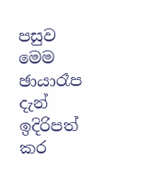පසුව මෙම ඡායාරෑප දැන් ඉදිරිපත් කර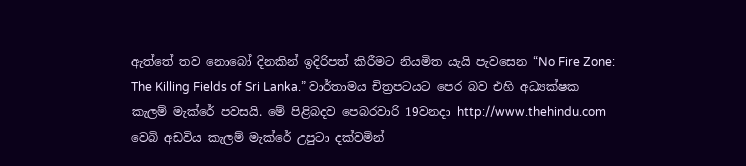ඇත්තේ තව නොබෝ දිනකින් ඉදිරිපත් කිරීමට නියමිත යැයි පැවසෙන “No Fire Zone: The Killing Fields of Sri Lanka.” වාර්තාමය චිත්‍රපටයට පෙර බව එහි අධ්‍යක්ෂක කැලම් මැක්රේ පවසයි. මේ පිළිබදව පෙබරවාරි 19වනදා http://www.thehindu.com වෙබි අඩවිය කැලම් මැක්රේ උපුටා දක්වමින්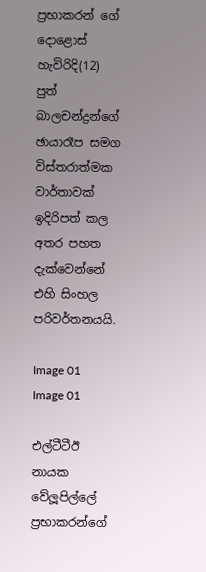ප්‍රභාකරන් ගේ දොළොස් හැවිරිදි(12) පුත් බාලචන්ද්‍රන්ගේ ඡායාරෑප සමග විස්තරාත්මක වාර්තාවක් ඉදිරිපත් කල අතර පහත දැක්වෙන්නේ එහි සිංහල පරිවර්තනයයි.

Image 01
Image 01

එල්ටීටීඊ නායක වේලූපිල්ලේ ප්‍රභාකරන්ගේ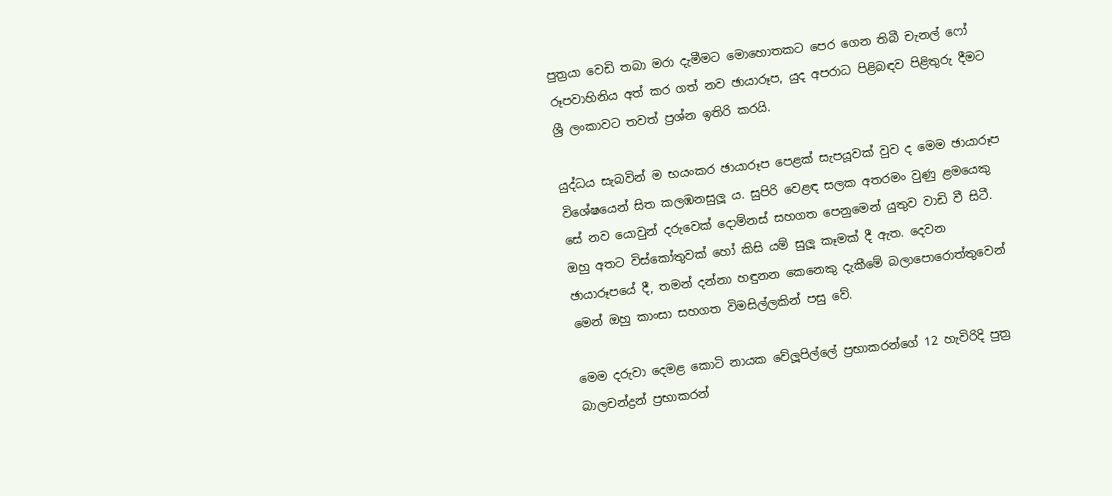පුත්‍රයා වෙඩි තබා මරා දැමීමට මොහොතකට පෙර ගෙන තිබී චැනල් ෆෝ රූපවාහිනිය අත් කර ගත් නව ඡායාරූප, යුද අපරාධ පිළිබඳව පිළිතුරු දීමට ශ්‍රී ලංකාවට තවත් ප්‍රශ්න ඉතිරි කරයි.

යුද්ධය සැබවින් ම භයංකර ඡායාරූප පෙළක් සැපයූවක් වුව ද මෙම ඡායාරූප විශේෂයෙන් සිත කලඹනසුලූ ය. සුපිරි වෙළඳ සලක අතරමං වුණු ළමයෙකු සේ නව යොවුන් දරුවෙක් දොම්නස් සහගත පෙනුමෙන් යුතුව වාඩි වී සිටී. ඔහු අතට විස්කෝතුවක් හෝ කිසි යම් සුලූ කෑමක් දී ඇත. දෙවන ඡායාරූපයේ දී, තමන් දන්නා හඳුනන කෙනෙකු දැකීමේ බලාපොරොත්තුවෙන් මෙන් ඔහු කාංසා සහගත විමසිල්ලකින් පසු වේ.

මෙම දරුවා දෙමළ කොටි නායක වේලූපිල්ලේ ප්‍රභාකරන්ගේ 12 හැවිරිදි පුත්‍ර බාලචන්ද්‍රන් ප්‍රභාකරන්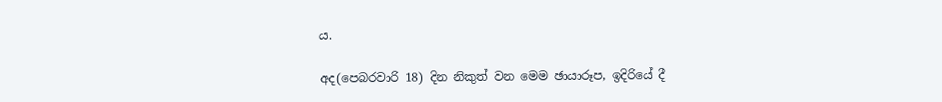ය.

අද(පෙබරවාරි 18) දින නිකුත් වන මෙම ඡායාරූප, ඉදිරියේ දී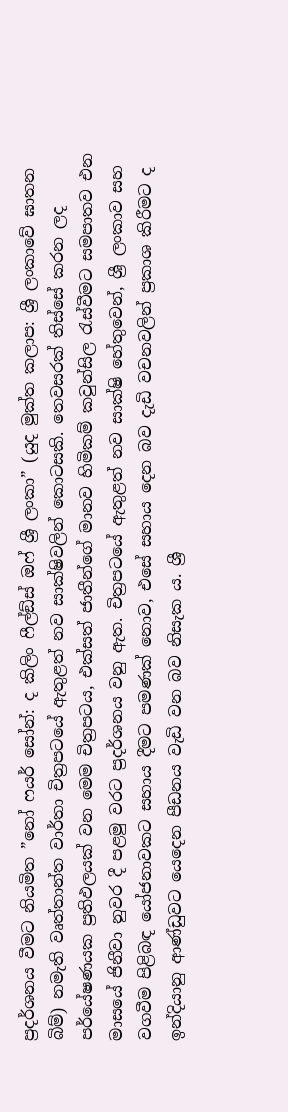ප්‍රදර්ශනය වීමට නියමිත ”නෝ ෆයර් සෝන්: ද කිලිං ෆීල්ඞ්ස් ඔෆ් ශ්‍රී ලංකා” (යුද මුක්ත කලාප: ශ්‍රී ලංකාවේ ඝාතන බිම්) නමැති වෘත්තාන්ත වාර්තා චිත්‍රපටයේ ඇතුළත් නව සාක්ෂිවලින් කොටසකි. තෙවසරක් තිස්සේ කරන ලද පර්යේෂණයක ප්‍රතිඵලයක් වන මෙම චිත්‍රපටය, එක්සත් ජාතීන්ගේ මානව හිමිකම් කවුන්සිල රැස්වීමට සමපාතව එන මාසයේ ජිනීවා නුවර දී පළමු වරට ප්‍රදර්ශනය වනු ඇත. චිත්‍රපටයේ ඇතුළත් නව සාක්ෂි හේතුවෙන්, ශ්‍රී ලංකාව සහ වගවීම පිළිබඳ යෝජනාවකට සහාය දීමට පමණක් නොව, එසේ සහාය දෙන බව දැඩි වචනවලින් ප්‍රකාශ කිරීමට ද ඉන්දියානු ආණ්ඩුවට යෙදෙන පීඩනය වැඩි වන බව නිසැක ය. ශ්‍රී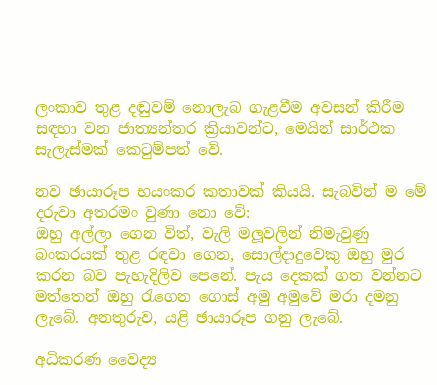ලංකාව තුළ දඬුවම් නොලැබ ගැළවීම අවසන් කිරීම සඳහා වන ජාත්‍යන්තර ක්‍රියාවන්ට, මෙයින් සාර්ථක සැලැස්මක් කෙටුම්පත් වේ.

නව ඡායාරූප භයංකර කතාවක් කියයි. සැබවින් ම මේ දරුවා අතරමං වුණා නො වේ:
ඔහු අල්ලා ගෙන විත්, වැලි මලූවලින් නිමැවුණු බංකරයක් තුළ රඳවා ගෙන, සොල්දාදුවෙකු ඔහු මුර කරන බව පැහැදිලිව පෙනේ. පැය දෙකක් ගත වන්නට මත්තෙන් ඔහු රැගෙන ගොස් අමු අමුවේ මරා දමනු ලැබේ. අනතුරුව, යළි ඡායාරූප ගනු ලැබේ.

අධිකරණ වෛද්‍ය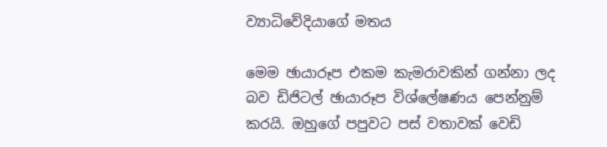ව්‍යාධිවේදියාගේ මතය

මෙම ඡායාරූප එකම කැමරාවකින් ගන්නා ලද බව ඩිජිටල් ඡායාරූප විශ්ලේෂණය පෙන්නුම් කරයි. ඔහුගේ පපුවට පස් වතාවක් වෙඩි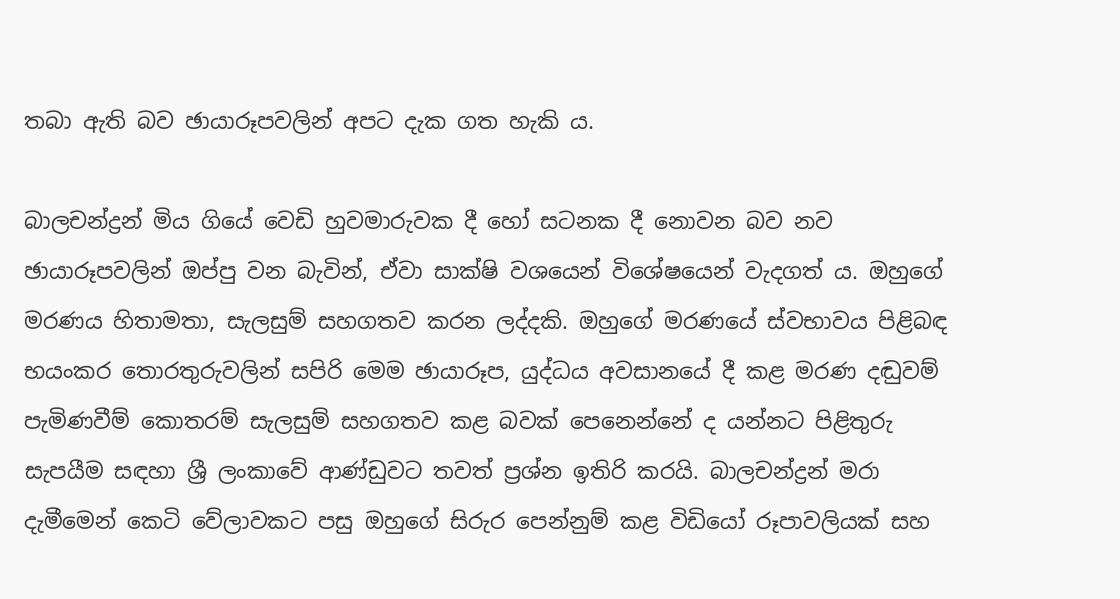තබා ඇති බව ඡායාරූපවලින් අපට දැක ගත හැකි ය.

බාලචන්ද්‍රන් මිය ගියේ වෙඩි හුවමාරුවක දී හෝ සටනක දී නොවන බව නව ඡායාරූපවලින් ඔප්පු වන බැවින්, ඒවා සාක්ෂි වශයෙන් විශේෂයෙන් වැදගත් ය. ඔහුගේ මරණය හිතාමතා, සැලසුම් සහගතව කරන ලද්දකි. ඔහුගේ මරණයේ ස්වභාවය පිළිබඳ භයංකර තොරතුරුවලින් සපිරි මෙම ඡායාරූප, යුද්ධය අවසානයේ දී කළ මරණ දඬුවම් පැමිණවීම් කොතරම් සැලසුම් සහගතව කළ බවක් පෙනෙන්නේ ද යන්නට පිළිතුරු සැපයීම සඳහා ශ්‍රී ලංකාවේ ආණ්ඩුවට තවත් ප්‍රශ්න ඉතිරි කරයි. බාලචන්ද්‍රන් මරා දැමීමෙන් කෙටි වේලාවකට පසු ඔහුගේ සිරුර පෙන්නුම් කළ විඩියෝ රූපාවලියක් සහ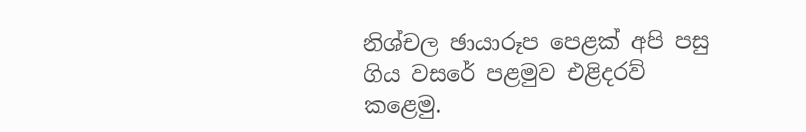නිශ්චල ඡායාරූප පෙළක් අපි පසු ගිය වසරේ පළමුව එළිදරව් කළෙමු.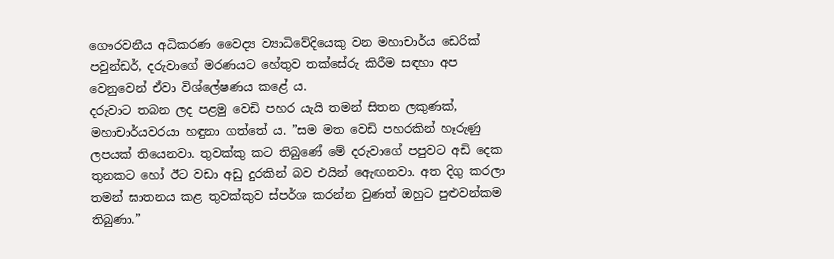ගෞරවනීය අධිකරණ වෛද්‍ය ව්‍යාධිවේදියෙකු වන මහාචාර්ය ඩෙරික් පවුන්ඩර්, දරුවාගේ මරණයට හේතුව තක්සේරු කිරීම සඳහා අප වෙනුවෙන් ඒවා විශ්ලේෂණය කළේ ය.
දරුවාට තබන ලද පළමු වෙඩි පහර යැයි තමන් සිතන ලකුණක්, මහාචාර්යවරයා හඳුනා ගත්තේ ය. ”සම මත වෙඩි පහරකින් හෑරුණු ලපයක් තියෙනවා. තුවක්කු කට තිබුණේ මේ දරුවාගේ පපුවට අඩි දෙක තුනකට හෝ ඊට වඩා අඩු දුරකින් බව එයින් ඇෙඟනවා. අත දිගු කරලා තමන් ඝාතනය කළ තුවක්කුව ස්පර්ශ කරන්න වුණත් ඔහුට පුළුවන්කම තිබුණා.”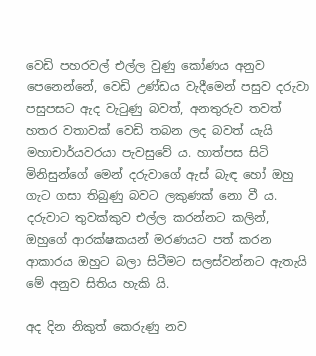වෙඩි පහරවල් එල්ල වුණු කෝණය අනුව පෙනෙන්නේ, වෙඩි උණ්ඩය වැදීමෙන් පසුව දරුවා පසුපසට ඇද වැටුණු බවත්, අනතුරුව තවත් හතර වතාවක් වෙඩි තබන ලද බවත් යැයි මහාචාර්යවරයා පැවසුවේ ය. හාත්පස සිටි මිනිසුන්ගේ මෙන් දරුවාගේ ඇස් බැඳ හෝ ඔහු ගැට ගසා තිබුණු බවට ලකුණක් නො වී ය. දරුවාට තුවක්කුව එල්ල කරන්නට කලින්, ඔහුගේ ආරක්ෂකයන් මරණයට පත් කරන ආකාරය ඔහුට බලා සිටීමට සලස්වන්නට ඇතැයි මේ අනුව සිතිය හැකි යි.

අද දින නිකුත් කෙරුණු නව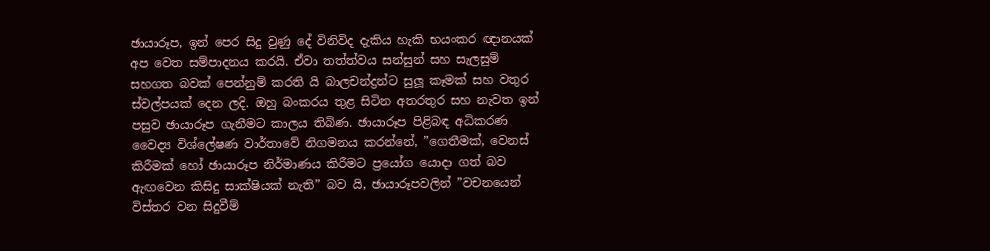ඡායාරූප, ඉන් පෙර සිදු වුණු දේ විනිවිද දැකිය හැකි භයංකර ඥානයක් අප වෙත සම්පාදනය කරයි. ඒවා තත්ත්වය සන්සුන් සහ සැලසුම් සහගත බවක් පෙන්නුම් කරති යි බාලචන්ද්‍රන්ට සුලූ කෑමක් සහ වතුර ස්වල්පයක් දෙන ලදි. ඔහු බංකරය තුළ සිටින අතරතුර සහ නැවත ඉන් පසුව ඡායාරූප ගැනීමට කාලය තිබිණ. ඡායාරූප පිළිබඳ අධිකරණ වෛද්‍ය විශ්ලේෂණ වාර්තාවේ නිගමනය කරන්නේ, ”ගෙතීමක්, වෙනස් කිරීමක් හෝ ඡායාරූප නිර්මාණය කිරීමට ප්‍රයෝග යොදා ගත් බව ඇඟවෙන කිසිදු සාක්ෂියක් නැති” බව යි, ඡායාරූපවලින් ”වචනයෙන් විස්තර වන සිදුවීම්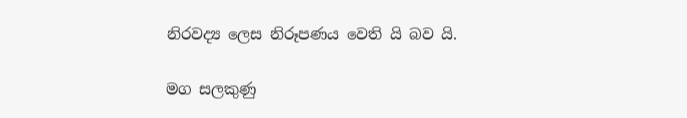නිරවද්‍ය ලෙස නිරූපණය වෙති යි බව යි.

මග සලකුණු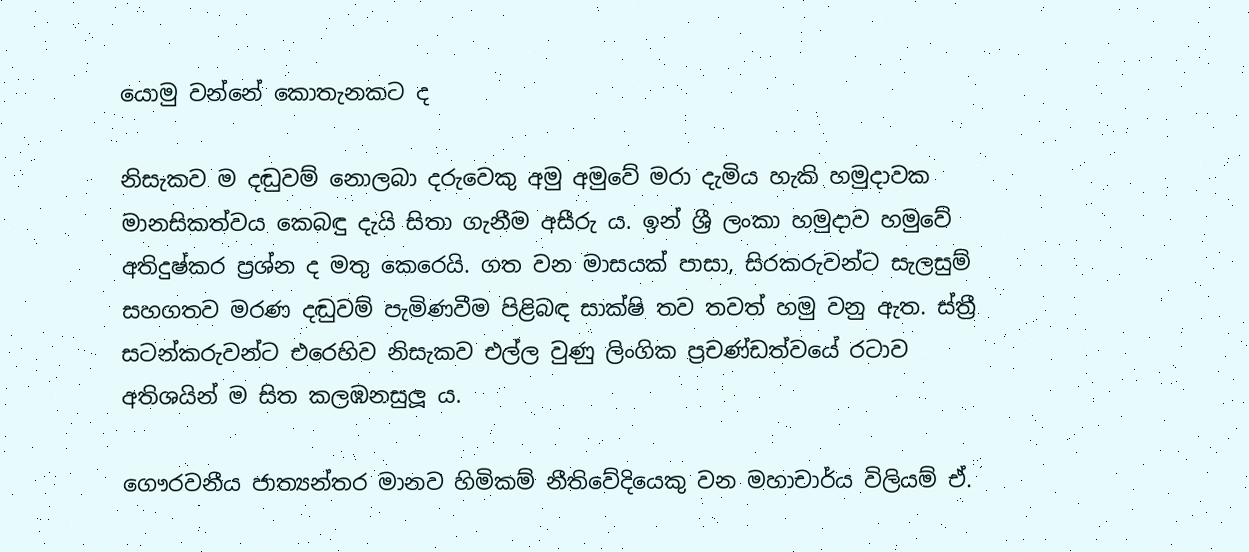යොමු වන්නේ කොතැනකට ද

නිසැකව ම දඬුවම් නොලබා දරුවෙකු අමු අමුවේ මරා දැමිය හැකි හමුදාවක මානසිකත්වය කෙබඳු දැයි සිතා ගැනීම අසීරු ය. ඉන් ශ්‍රී ලංකා හමුදාව හමුවේ අතිදුෂ්කර ප්‍රශ්න ද මතු කෙරෙයි. ගත වන මාසයක් පාසා, සිරකරුවන්ට සැලසුම් සහගතව මරණ දඬුවම් පැමිණවීම පිළිබඳ සාක්ෂි තව තවත් හමු වනු ඇත. ස්ත්‍රී සටන්කරුවන්ට එරෙහිව නිසැකව එල්ල වුණු ලිංගික ප්‍රචණ්ඩත්වයේ රටාව අතිශයින් ම සිත කලඹනසුලූ ය.

ගෞරවනීය ජාත්‍යන්තර මානව හිමිකම් නීතිවේදියෙකු වන මහාචාර්ය විලියම් ඒ.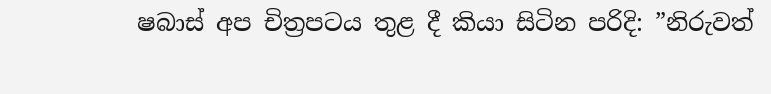ෂබාස් අප චිත්‍රපටය තුළ දී කියා සිටින පරිදි: ”නිරුවත්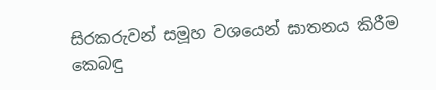සිරකරුවන් සමූහ වශයෙන් ඝාතනය කිරීම කෙබඳු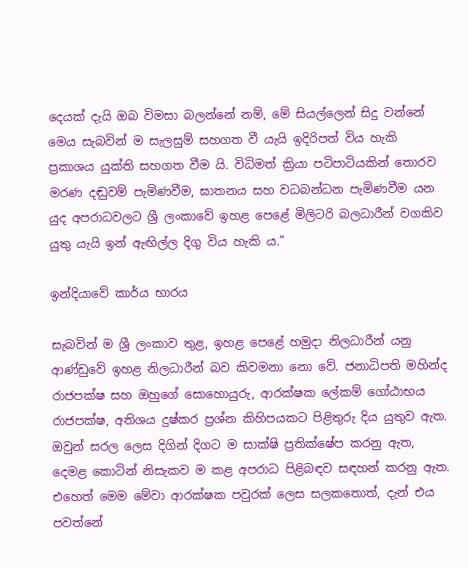දෙයක් දැයි ඔබ විමසා බලන්නේ නම්, මේ සියල්ලෙන් සිදු වන්නේ මෙය සැබවින් ම සැලසුම් සහගත වී යැයි ඉදිරිපත් විය හැකි ප්‍රකාශය යුක්ති සහගත වීම යි. විධිමත් ක්‍රියා පටිපාටියකින් තොරව මරණ දඬුවම් පැමිණවීම, ඝාතනය සහ වධබන්ධන පැමිණවීම යන යුද අපරාධවලට ශ්‍රී ලංකාවේ ඉහළ පෙළේ මිලිටරි බලධාරීන් වගකිව යුතු යැයි ඉන් ඇඟිල්ල දිගු විය හැකි ය.”

ඉන්දියාවේ කාර්ය භාරය

සැබවින් ම ශ්‍රී ලංකාව තුළ, ඉහළ පෙළේ හමුදා නිලධාරීන් යනු ආණ්ඩුවේ ඉහළ නිලධාරීන් බව කිවමනා නො වේ. ජනාධිපති මහින්ද රාජපක්ෂ සහ ඔහුගේ සොහොයුරු, ආරක්ෂක ලේකම් ගෝඨාභය රාජපක්ෂ, අතිශය දුෂ්කර ප්‍රශ්න කිහිපයකට පිළිතුරු දිය යුතුව ඇත. ඔවුන් සරල ලෙස දිගින් දිගට ම සාක්ෂි ප්‍රතික්ෂේප කරනු ඇත, දෙමළ කොටින් නිසැකව ම කළ අපරාධ පිළිබඳව සඳහන් කරනු ඇත. එහෙත් මෙම මේවා ආරක්ෂක පවුරක් ලෙස සලකතොත්, දැන් එය පවත්නේ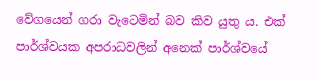වේගයෙන් ගරා වැටෙමින් බව කිව යුතු ය. එක් පාර්ශ්වයක අපරාධවලින් අනෙක් පාර්ශ්වයේ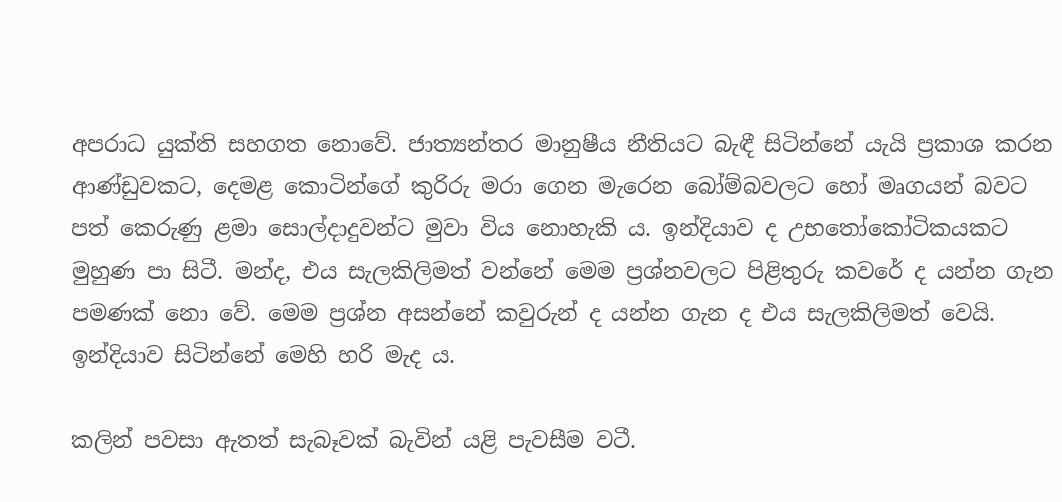අපරාධ යුක්ති සහගත නොවේ. ජාත්‍යන්තර මානුෂීය නීතියට බැඳී සිටින්නේ යැයි ප්‍රකාශ කරන ආණ්ඩුවකට, දෙමළ කොටින්ගේ කුරිරු මරා ගෙන මැරෙන බෝම්බවලට හෝ මෘගයන් බවට පත් කෙරුණු ළමා සොල්දාදුවන්ට මුවා විය නොහැකි ය. ඉන්දියාව ද උභතෝකෝටිකයකට මුහුණ පා සිටී. මන්ද, එය සැලකිලිමත් වන්නේ මෙම ප්‍රශ්නවලට පිළිතුරු කවරේ ද යන්න ගැන පමණක් නො වේ. මෙම ප්‍රශ්න අසන්නේ කවුරුන් ද යන්න ගැන ද එය සැලකිලිමත් වෙයි. ඉන්දියාව සිටින්නේ මෙහි හරි මැද ය.

කලින් පවසා ඇතත් සැබෑවක් බැවින් යළි පැවසීම වටී.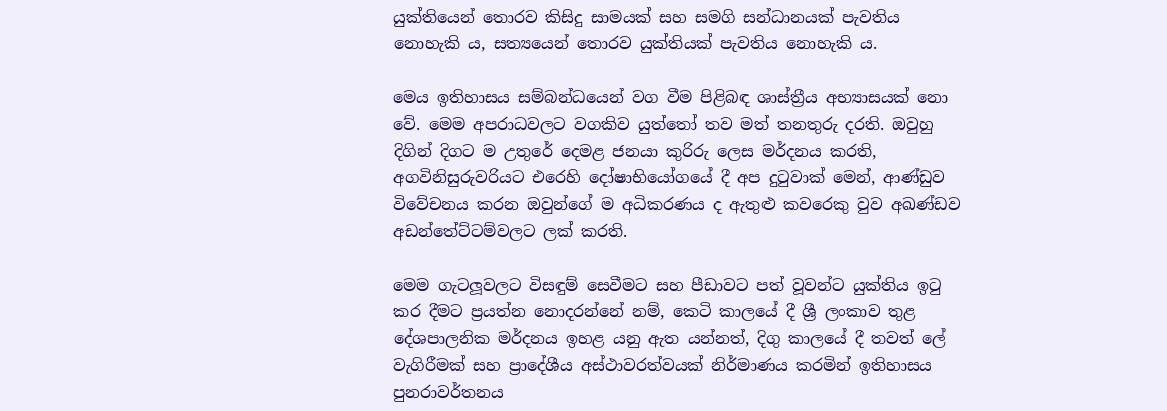යුක්තියෙන් තොරව කිසිදු සාමයක් සහ සමගි සන්ධානයක් පැවතිය නොහැකි ය, සත්‍යයෙන් තොරව යුක්තියක් පැවතිය නොහැකි ය.

මෙය ඉතිහාසය සම්බන්ධයෙන් වග වීම පිළිබඳ ශාස්ත්‍රීය අභ්‍යාසයක් නො වේ. මෙම අපරාධවලට වගකිව යුත්තෝ තව මත් තනතුරු දරති. ඔවුහු දිගින් දිගට ම උතුරේ දෙමළ ජනයා කුරිරු ලෙස මර්දනය කරති, අගවිනිසුරුවරියට එරෙහි දෝෂාභියෝගයේ දී අප දුටුවාක් මෙන්, ආණ්ඩුව විවේචනය කරන ඔවුන්ගේ ම අධිකරණය ද ඇතුළු කවරෙකු වුව අඛණ්ඩව අඩන්තේට්ටම්වලට ලක් කරති.

මෙම ගැටලූවලට විසඳුම් සෙවීමට සහ පීඩාවට පත් වූවන්ට යුක්තිය ඉටු කර දීමට ප්‍රයත්න නොදරන්නේ නම්, කෙටි කාලයේ දී ශ්‍රී ලංකාව තුළ දේශපාලනික මර්දනය ඉහළ යනු ඇත යන්නත්, දිගු කාලයේ දී තවත් ලේ වැගිරීමක් සහ ප්‍රාදේශීය අස්ථාවරත්වයක් නිර්මාණය කරමින් ඉතිහාසය පුනරාවර්තනය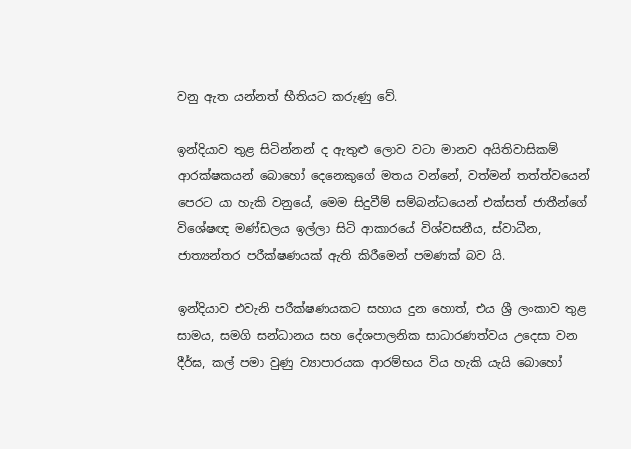වනු ඇත යන්නත් භීතියට කරුණු වේ.

ඉන්දියාව තුළ සිටින්නන් ද ඇතුළු ලොව වටා මානව අයිතිවාසිකම් ආරක්ෂකයන් බොහෝ දෙනෙකුගේ මතය වන්නේ, වත්මන් තත්ත්වයෙන් පෙරට යා හැකි වනුයේ, මෙම සිදුවීම් සම්බන්ධයෙන් එක්සත් ජාතීන්ගේ විශේෂඥ මණ්ඩලය ඉල්ලා සිටි ආකාරයේ විශ්වසනීය, ස්වාධීන, ජාත්‍යන්තර පරීක්ෂණයක් ඇති කිරීමෙන් පමණක් බව යි.

ඉන්දියාව එවැනි පරීක්ෂණයකට සහාය දුන හොත්, එය ශ්‍රී ලංකාව තුළ සාමය, සමගි සන්ධානය සහ දේශපාලනික සාධාරණත්වය උදෙසා වන දීර්ඝ, කල් පමා වුණු ව්‍යාපාරයක ආරම්භය විය හැකි යැයි බොහෝ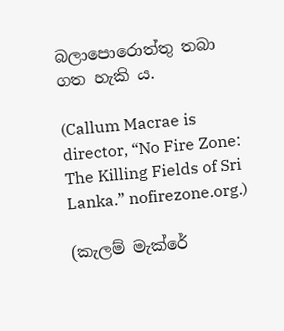බලාපොරොත්තු තබා ගත හැකි ය.

(Callum Macrae is director, “No Fire Zone: The Killing Fields of Sri Lanka.” nofirezone.org.)

(කැලම් මැක්රේ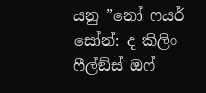යනු ”නෝ ෆයර් සෝන්: ද කිලිං ෆීල්ඞ්ස් ඔෆ්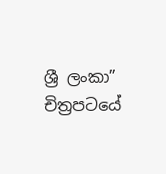ශ්‍රී ලංකා” චිත්‍රපටයේ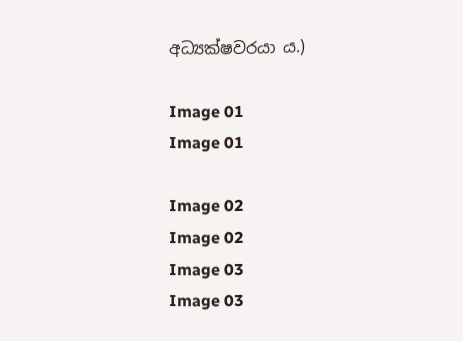අධ්‍යක්ෂවරයා ය.)

Image 01
Image 01

Image 02
Image 02
Image 03
Image 03